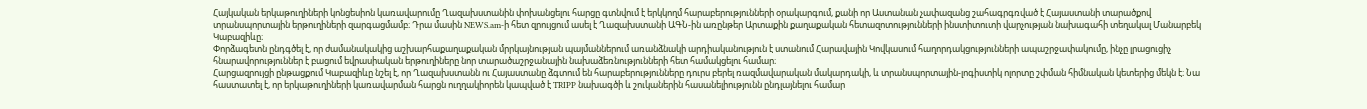Հայկական երկաթուղիների կոնցեսիոն կառավարումը Ղազախստանին փոխանցելու հարցը գտնվում է երկկողմ հարաբերությունների օրակարգում, քանի որ Աստանան չափազանց շահագրգռված է Հայաստանի տարածքով տրանսպորտային երթուղիների զարգացմամբ։ Դրա մասին NEWS.am-ի հետ զրույցում ասել է Ղազախստանի ԱԳՆ-ին առընթեր Արտաքին քաղաքական հետազոտությունների ինստիտուտի վարչության նախագահի տեղակալ Մանարբեկ Կաբազիևը։
Փորձագետն ընդգծել է, որ ժամանակակից աշխարհաքաղաքական մրրկայնության պայմաններում առանձնակի արդիականություն է ստանում Հարավային Կովկասում հաղորդակցությունների ապաշրջափակումը, ինչը լրացուցիչ հնարավորություններ է բացում եվրասիական երթուղիները նոր տարածաշրջանային նախաձեռնությունների հետ համակցելու համար։
Հարցազրույցի ընթացքում Կաբազիևը նշել է, որ Ղազախստանն ու Հայաստանը ձգտում են հարաբերությունները դուրս բերել ռազմավարական մակարդակի, և տրանսպորտային-լոգիստիկ ոլորտը շփման հիմնական կետերից մեկն է։ Նա հաստատել է, որ երկաթուղիների կառավարման հարցն ուղղակիորեն կապված է TRIPP նախագծի և շուկաներին հասանելիությունն ընդլայնելու համար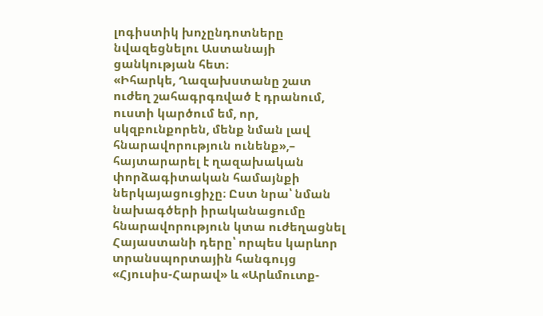լոգիստիկ խոչընդոտները նվազեցնելու Աստանայի ցանկության հետ։
«Իհարկե, Ղազախստանը շատ ուժեղ շահագրգռված է դրանում, ուստի կարծում եմ, որ, սկզբունքորեն, մենք նման լավ հնարավորություն ունենք»,– հայտարարել է ղազախական փորձագիտական համայնքի ներկայացուցիչը։ Ըստ նրա՝ նման նախագծերի իրականացումը հնարավորություն կտա ուժեղացնել Հայաստանի դերը՝ որպես կարևոր տրանսպորտային հանգույց «Հյուսիս-Հարավ» և «Արևմուտք-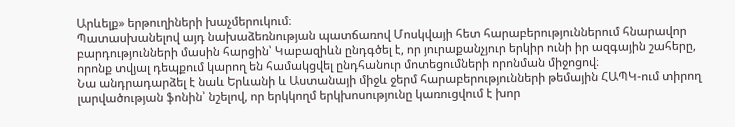Արևելք» երթուղիների խաչմերուկում։
Պատասխանելով այդ նախաձեռնության պատճառով Մոսկվայի հետ հարաբերություններում հնարավոր բարդությունների մասին հարցին՝ Կաբազիևն ընդգծել է, որ յուրաքանչյուր երկիր ունի իր ազգային շահերը, որոնք տվյալ դեպքում կարող են համակցվել ընդհանուր մոտեցումների որոնման միջոցով։
Նա անդրադարձել է նաև Երևանի և Աստանայի միջև ջերմ հարաբերությունների թեմային ՀԱՊԿ-ում տիրող լարվածության ֆոնին՝ նշելով, որ երկկողմ երկխոսությունը կառուցվում է խոր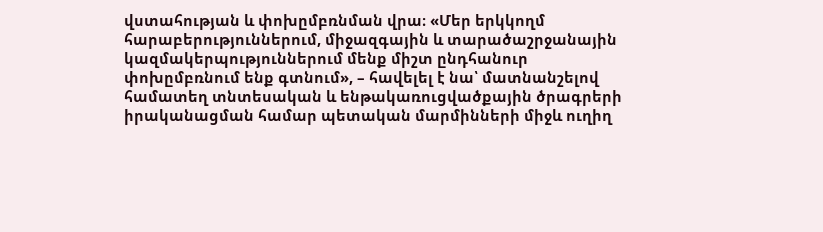վստահության և փոխըմբռնման վրա։ «Մեր երկկողմ հարաբերություններում, միջազգային և տարածաշրջանային կազմակերպություններում մենք միշտ ընդհանուր փոխըմբռնում ենք գտնում», – հավելել է նա՝ մատնանշելով համատեղ տնտեսական և ենթակառուցվածքային ծրագրերի իրականացման համար պետական մարմինների միջև ուղիղ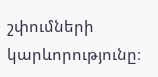շփումների կարևորությունը։